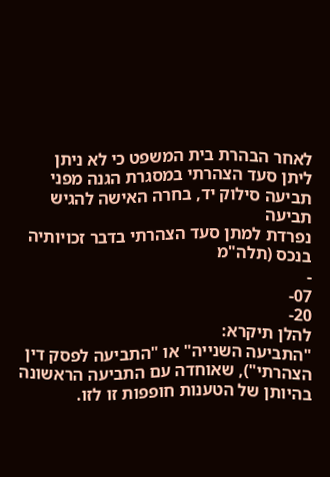לאחר הבהרת בית המשפט כי לא ניתן
ליתן סעד הצהרתי במסגרת הגנה מפני תביעה סילוק יד, בחרה האישה להגיש תביעה
נפרדת למתן סעד הצהרתי בדבר זכויותיה בנכס (תלה"מ
-
07-
20-
להלן תיקרא:
"התביעה השנייה" או "התביעה לפסק דין הצהרתי"), שאוחדה עם התביעה הראשונה
בהיותן של הטענות חופפות זו לזו.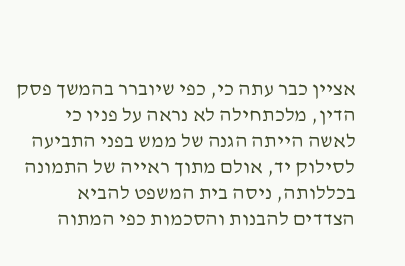אציין כבר עתה כי, כפי שיוברר בהמשך פסק הדין, מלכתחילה לא נראה על פניו כי
לאשה הייתה הגנה של ממש בפני התביעה לסילוק יד, אולם מתוך ראייה של התמונה
בכללותה, ניסה בית המשפט להביא הצדדים להבנות והסכמות כפי המתוה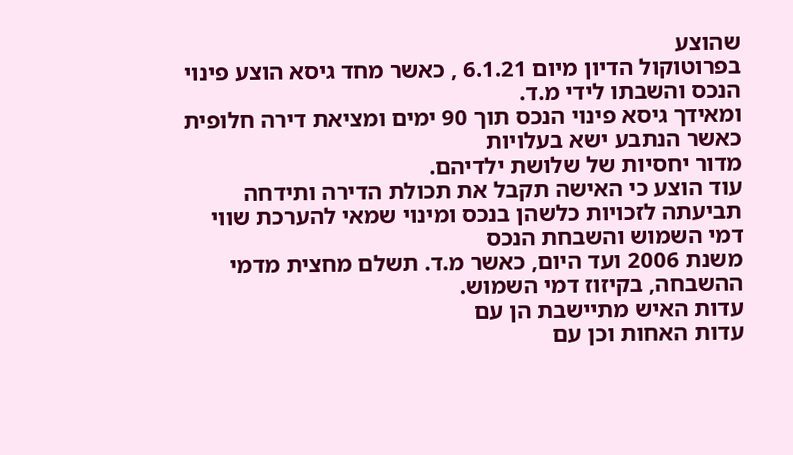שהוצע
בפרוטוקול הדיון מיום 6.1.21 , כאשר מחד גיסא הוצע פינוי הנכס והשבתו לידי מ.ד.
ומאידך גיסא פינוי הנכס תוך 90 ימים ומציאת דירה חלופית כאשר הנתבע ישא בעלויות
מדור יחסיות של שלושת ילדיהם.
עוד הוצע כי האישה תקבל את תכולת הדירה ותידחה
תביעתה לזכויות כלשהן בנכס ומינוי שמאי להערכת שווי דמי השמוש והשבחת הנכס
משנת 2006 ועד היום, כאשר מ.ד. תשלם מחצית מדמי ההשבחה, בקיזוז דמי השמוש.
עדות האיש מתיישבת הן עם
עדות האחות וכן עם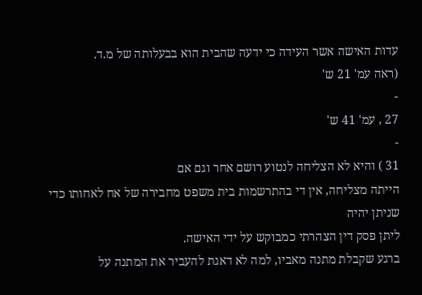עדות האישה אשר העידה כי ידעה שהבית הוא בבעלותה של מ.ד.
(ראה עמ' 21 ש'
-
27 , עמ' 41 ש'
-
31 ) והיא לא הצליחה לנטוע רושם אחר וגם אם
הייתה מצליחה, אין די בהתרשמות בית משפט מחבירה של אח לאחותו כדי שניתן יהיה
ליתן פסק דין הצהרתי כמבוקש על ידי האישה.
ברגע שקבלת מתנה מאביו, למה לא דאגת להעביר את המתנה על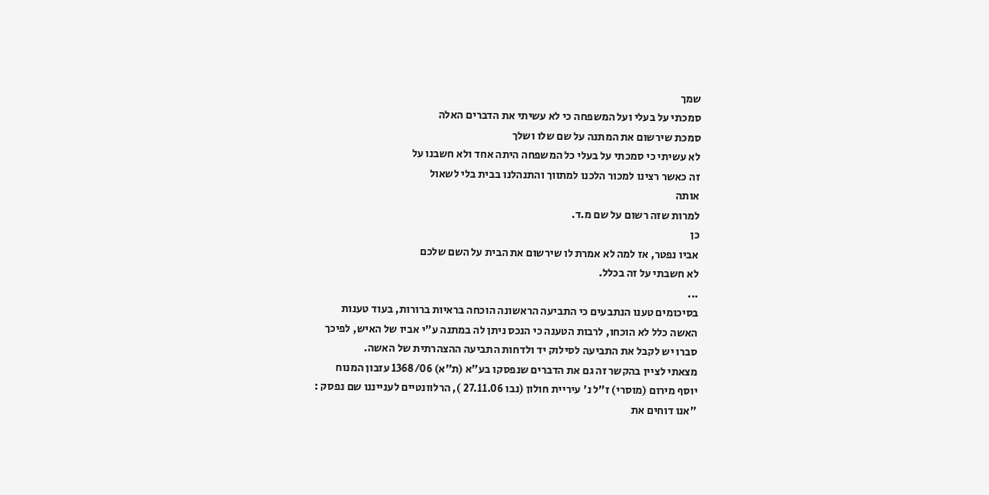שמך
סמכתי על בעלי ועל המשפחה כי לא עשיתי את הדברים האלה
סמכת שירשום את המתנה על שם שלו ושלך
לא עשיתי כי סמכתי על בעלי כל המשפחה היתה אחד ולא חשבנו על
זה כאשר רצינו למכור הלכנו למתווך והתנהלנו בבית בלי לשאול
אותה
למרות שזה רשום על שם מ.ד.
כן
אביו נפטר, אז למה לא אמרת לו שירשום את הבית על השם שלכם
לא חשבתי על זה בכלל.
...
בסיכומים טענו הנתבעים כי התביעה הראשונה הוכחה בראיות ברורות, בעוד טענות
האשה כלל לא הוכחו, לרבות הטענה כי הנכס ניתן לה במתנה ע"י אביו של האיש, לפיכך
סברו יש לקבל את התביעה לסילוק יד ולדחות התביעה ההצהרתית של האשה.
מצאתי לציין בהקשר זה גם את הדברים שנפסקו בע"א (ת"א) 1368/06 עזבון המנוח
יוסף מירום (מוסרי) ז"ל נ' עיריית חולון (נבו 27.11.06 ), הרלוונטיים לענייננו שם נפסק :
"אנו דוחים את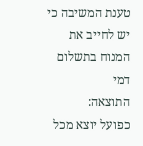טענת המשיבה כי יש לחייב את המנוח בתשלום דמי
התוצאה:
כפועל יוצא מכל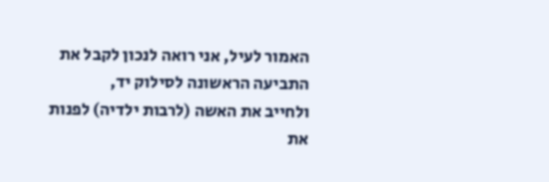האמור לעיל, אני רואה לנכון לקבל את התביעה הראשונה לסילוק יד,
ולחייב את האשה (לרבות ילדיה) לפנות את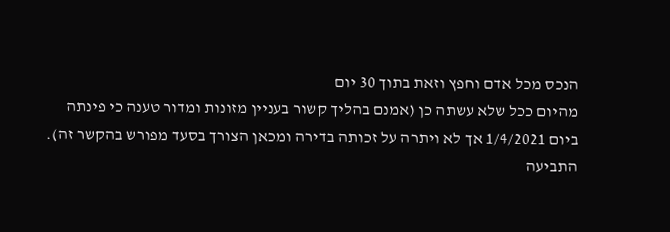הנכס מכל אדם וחפץ וזאת בתוך 30 יום
מהיום ככל שלא עשתה כן (אמנם בהליך קשור בעניין מזונות ומדור טענה כי פינתה
ביום 1/4/2021 אך לא ויתרה על זכותה בדירה ומכאן הצורך בסעד מפורש בהקשר זה).
התביעה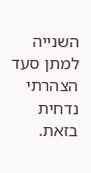השנייה למתן סעד הצהרתי נדחית בזאת.